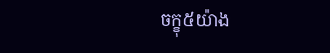ចក្ខុ៥យ៉ាង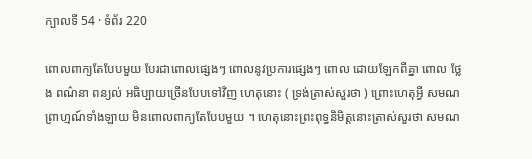ក្បាលទី 54 · ទំព័រ 220

ពោលពាក្យតែបែបមួយ បែរជាពោលផ្សេងៗ ពោលនូវប្រការផ្សេងៗ ពោល ដោយឡែកពីគ្នា ពោល ថ្លែង ពណ៌នា ពន្យល់ អធិប្បាយច្រើនបែបទៅវិញ ហេតុនោះ ( ទ្រង់ត្រាស់សួរថា ) ព្រោះហេតុអ្វី សមណព្រាហ្មណ៍ទាំងឡាយ មិនពោលពាក្យតែបែបមួយ ។ ហេតុនោះព្រះពុទ្ធនិមិត្តនោះត្រាស់សួរថា សមណ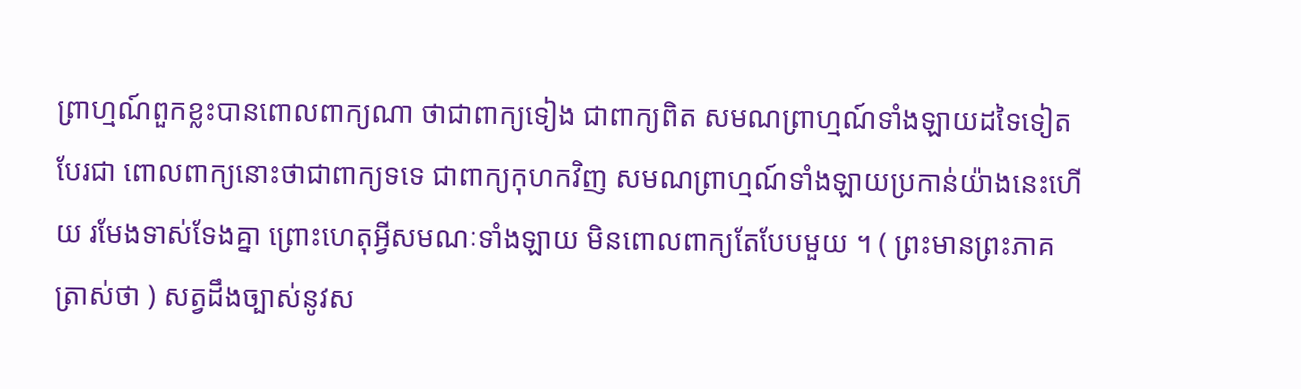ព្រាហ្មណ៍ពួកខ្លះបានពោលពាក្យណា ថាជាពាក្យទៀង ជាពាក្យពិត សមណព្រាហ្មណ៍ទាំងឡាយដទៃទៀត បែរជា ពោលពាក្យនោះថាជាពាក្យទទេ ជាពាក្យកុហកវិញ សមណព្រាហ្មណ៍ទាំងឡាយប្រកាន់យ៉ាងនេះហើយ រមែងទាស់ទែងគ្នា ព្រោះហេតុអ្វីសមណៈទាំងឡាយ មិនពោលពាក្យតែបែបមួយ ។ ( ព្រះមានព្រះភាគត្រាស់ថា ) សត្វដឹងច្បាស់នូវស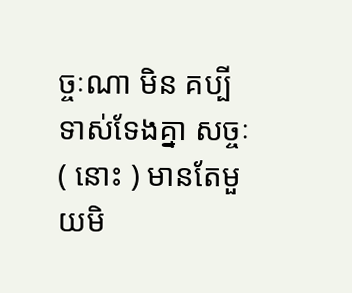ច្ចៈណា មិន គប្បីទាស់ទែងគ្នា សច្ចៈ ( នោះ ) មានតែមួយមិ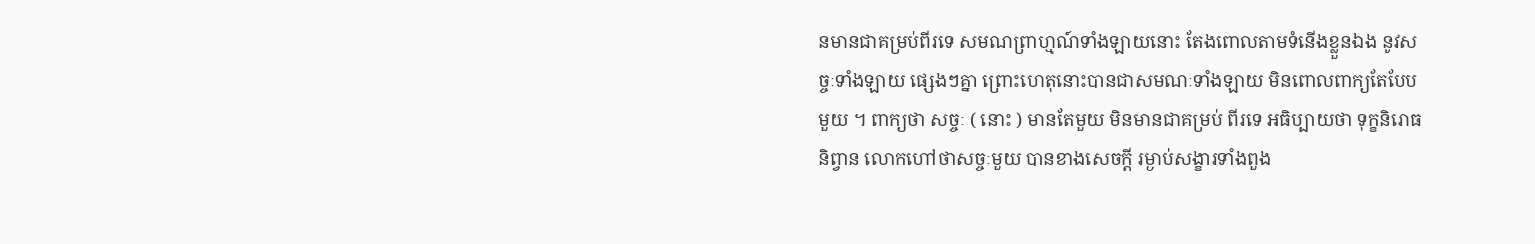នមានជាគម្រប់ពីរទេ សមណព្រាហ្មណ៍ទាំងឡាយនោះ តែងពោលតាមទំនើងខ្លួនឯង នូវសច្ចៈទាំងឡាយ ផ្សេងៗគ្នា ព្រោះហេតុនោះបានជាសមណៈទាំងឡាយ មិនពោលពាក្យតែបែប មួយ ។ ពាក្យថា សច្ចៈ ( នោះ ) មានតែមួយ មិនមានជាគម្រប់ ពីរទេ អធិប្បាយថា ទុក្ខនិរោធនិព្វាន លោកហៅថាសច្ចៈមួយ បានខាងសេចក្តី រម្ងាប់សង្ខារទាំងពួង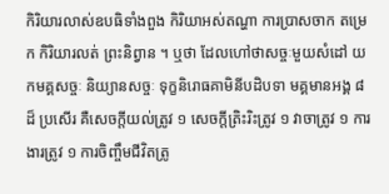កិរិយារលាស់ឧបធិទាំងពួង កិរិយាអស់តណ្ហា ការប្រាសចាក តម្រេក កិរិយារលត់ ព្រះនិព្វាន ។ ឬថា ដែលហៅថាសច្ចៈមួយសំដៅ យកមគ្គសច្ចៈ និយ្យានសច្ចៈ ទុក្ខនិរោធគាមិនីបដិបទា មគ្គមានអង្គ ៨ ដ៏ ប្រសើរ គឺសេចក្តីយល់ត្រូវ ១ សេចក្តីត្រិះរិះត្រូវ ១ វាចាត្រូវ ១ ការងារត្រូវ ១ ការចិញ្ចឹមជីវិតត្រូ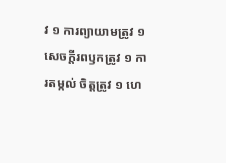វ ១ ការព្យាយាមត្រូវ ១ សេចក្តីរពឫកត្រូវ ១ ការតម្កល់ ចិត្តត្រូវ ១ ហេ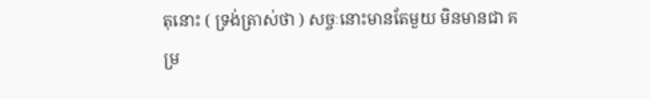តុនោះ ( ទ្រង់ត្រាស់ថា ) សច្ចៈនោះមានតែមួយ មិនមានជា គម្រ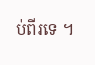ប់ពីរទេ ។